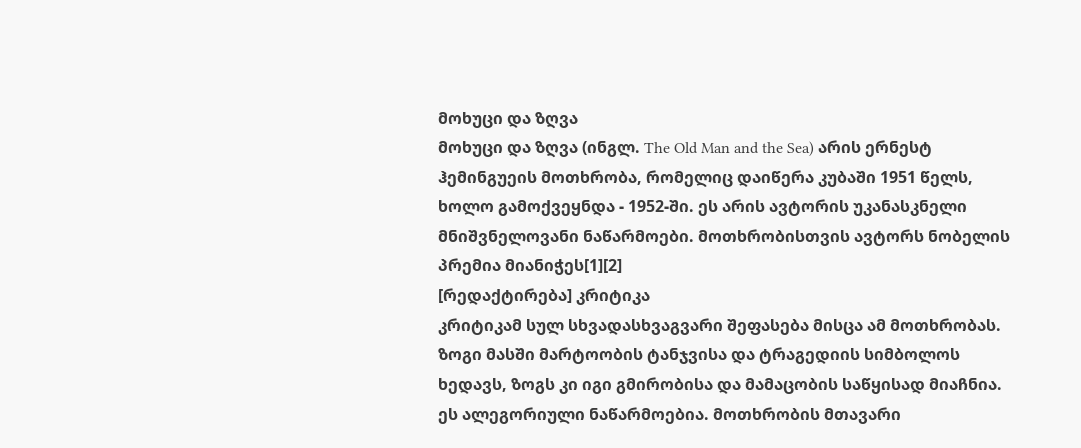მოხუცი და ზღვა
მოხუცი და ზღვა (ინგლ. The Old Man and the Sea) არის ერნესტ ჰემინგუეის მოთხრობა, რომელიც დაიწერა კუბაში 1951 წელს, ხოლო გამოქვეყნდა - 1952-ში. ეს არის ავტორის უკანასკნელი მნიშვნელოვანი ნაწარმოები. მოთხრობისთვის ავტორს ნობელის პრემია მიანიჭეს[1][2]
[რედაქტირება] კრიტიკა
კრიტიკამ სულ სხვადასხვაგვარი შეფასება მისცა ამ მოთხრობას. ზოგი მასში მარტოობის ტანჯვისა და ტრაგედიის სიმბოლოს ხედავს, ზოგს კი იგი გმირობისა და მამაცობის საწყისად მიაჩნია. ეს ალეგორიული ნაწარმოებია. მოთხრობის მთავარი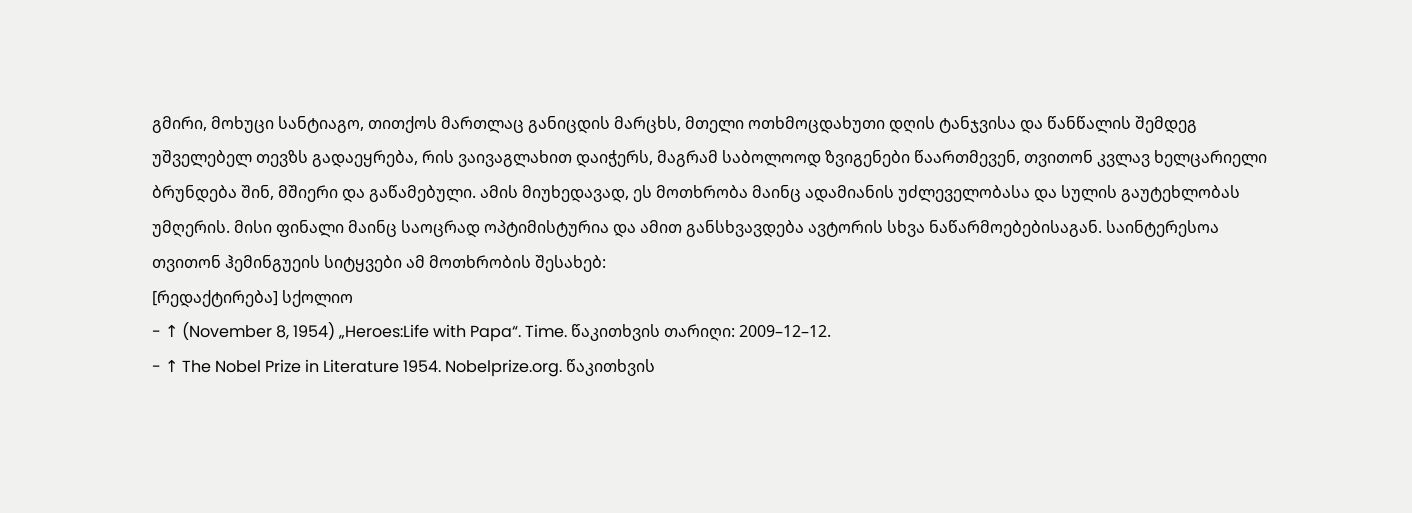გმირი, მოხუცი სანტიაგო, თითქოს მართლაც განიცდის მარცხს, მთელი ოთხმოცდახუთი დღის ტანჯვისა და წანწალის შემდეგ უშველებელ თევზს გადაეყრება, რის ვაივაგლახით დაიჭერს, მაგრამ საბოლოოდ ზვიგენები წაართმევენ, თვითონ კვლავ ხელცარიელი ბრუნდება შინ, მშიერი და გაწამებული. ამის მიუხედავად, ეს მოთხრობა მაინც ადამიანის უძლეველობასა და სულის გაუტეხლობას უმღერის. მისი ფინალი მაინც საოცრად ოპტიმისტურია და ამით განსხვავდება ავტორის სხვა ნაწარმოებებისაგან. საინტერესოა თვითონ ჰემინგუეის სიტყვები ამ მოთხრობის შესახებ:
[რედაქტირება] სქოლიო
- ↑ (November 8, 1954) „Heroes:Life with Papa“. Time. წაკითხვის თარიღი: 2009–12–12.
- ↑ The Nobel Prize in Literature 1954. Nobelprize.org. წაკითხვის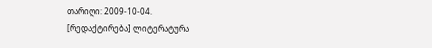თარიღი: 2009-10-04.
[რედაქტირება] ლიტერატურა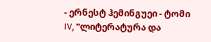- ერნესტ ჰემინგუეი - ტომი IV, "ლიტერატურა და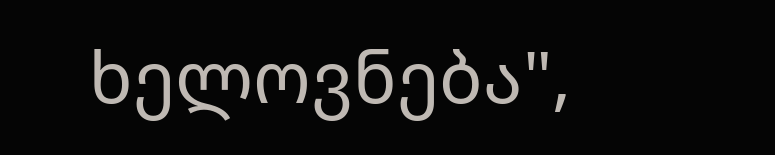ხელოვნება",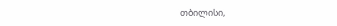თბილისი,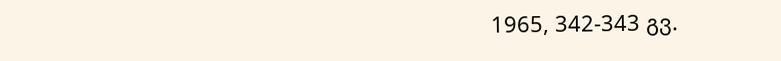1965, 342-343 გვ.